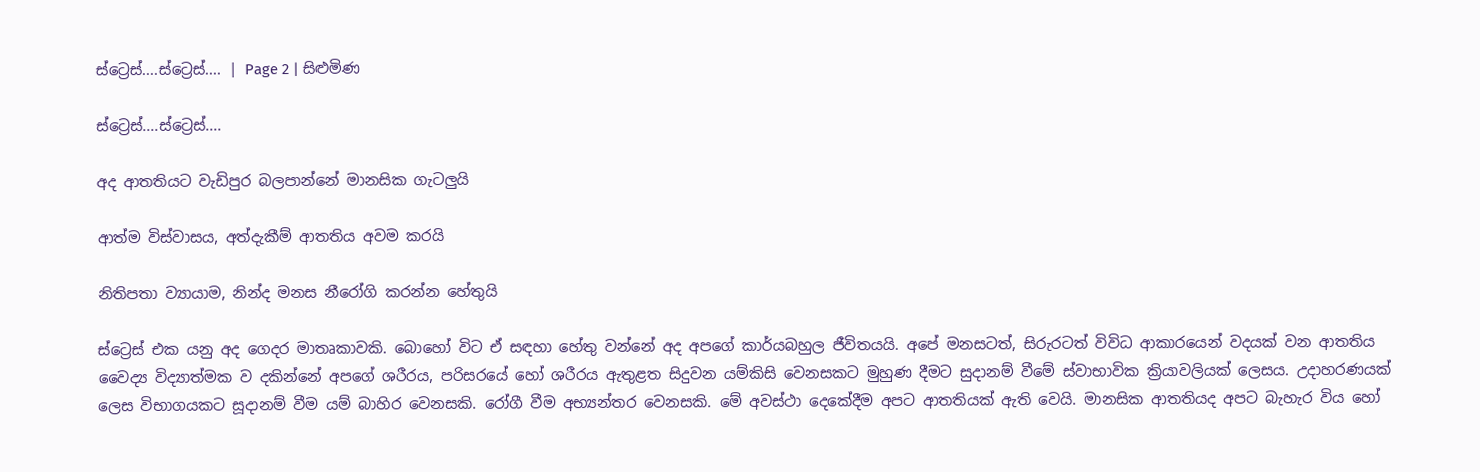ස්ට්‍රෙස්....ස්ට්‍රෙස්.... | Page 2 | සිළුමිණ

ස්ට්‍රෙස්....ස්ට්‍රෙස්....

අද ආතතියට වැඩිපුර බලපාන්නේ මානසික ගැටලුයි

ආත්ම විස්වාසය, අත්දැකීම් ආතතිය අවම කරයි

නිතිපතා ව්‍යායාම, නින්ද මනස නීරෝගි කරන්න හේතුයි

ස්ට්‍රෙස් එක යනු අද ගෙදර මාතෘකාවකි. බොහෝ විට ඒ සඳහා හේතු වන්නේ අද අපගේ කාර්යබහුල ජීවිතයයි. අපේ මනසටත්, සිරුරටත් විවිධ ආකාරයෙන් වදයක් වන ආතතිය වෛද්‍ය විද්‍යාත්මක ව දකින්නේ අපගේ ශරීරය, පරිසරයේ හෝ ශරීරය ඇතුළත සිදුවන යම්කිසි වෙනසකට මුහුණ දීමට සුදානම් වීමේ ස්වාභාවික ක්‍රියාවලියක් ලෙසය. උදාහරණයක් ලෙස විභාගයකට සූදානම් වීම යම් බාහිර වෙනසකි. රෝගී වීම අභ්‍යන්තර වෙනසකි. මේ අවස්ථා දෙකේදීම අපට ආතතියක් ඇති වෙයි. මානසික ආතතියද අපට බැහැර විය හෝ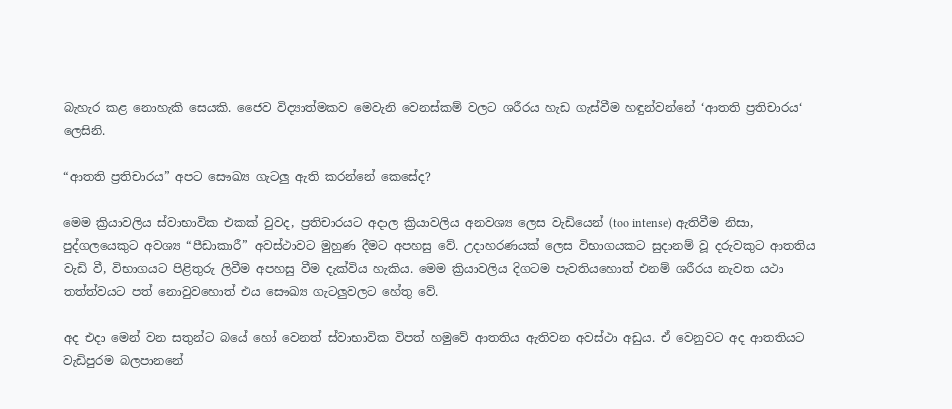බැහැර කළ නොහැකි සෙයකි. ජෛව විද්‍යාත්මකව මෙවැනි වෙනස්කම් වලට ශරීරය හැඩ ගැස්වීම හඳුන්වන්නේ ‘ආතති ප්‍රතිචාරය‘ ලෙසිනි.

“ආතති ප්‍රතිචාරය” අපට සෞඛ්‍ය ගැටලු ඇති කරන්නේ කෙසේද?

මෙම ක්‍රියාවලිය ස්වාභාවික එකක් වුවද, ප්‍රතිචාරයට අදාල ක්‍රියාවලිය අනවශ්‍ය ලෙස වැඩියෙන් (too intense) ඇතිවීම නිසා, පුද්ගලයෙකුට අවශ්‍ය “පීඩාකාරී” අවස්ථාවට මුහුණ දීමට අපහසු වේ. උදාහරණයක් ලෙස විභාගයකට සුදානම් වූ දරුවකුට ආතතිය වැඩි වී, විභාගයට පිළිතුරු ලිවීම අපහසු වීම දැක්විය හැකිය. මෙම ක්‍රියාවලිය දිගටම පැවතියහොත් එනම් ශරීරය නැවත යථා තත්ත්වයට පත් නොවුවහොත් එය සෞඛ්‍ය ගැටලුවලට හේතු වේ.

අද එදා මෙන් වන සතුන්ට බයේ හෝ වෙනත් ස්වාභාවික විපත් හමුවේ ආතතිය ඇතිවන අවස්ථා අඩුය. ඒ වෙනුවට අද ආතතියට වැඩිපුරම බලපානනේ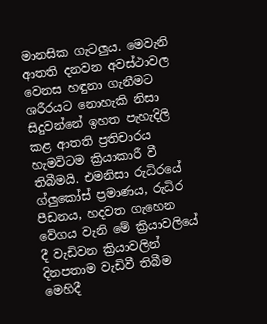මානසික ගැටලුය. මෙවැනි ආතති දනවන අවස්ථාවල වෙනස හඳුනා ගැනීමට ශරීරයට නොහැකි නිසා සිදුවන්නේ ඉහත පැහැදිලි කළ ආතති ප්‍රතිචාරය හැමවිටම ක්‍රියාකාරී වී තිබීමයි. එමනිසා රුධිරයේ ග්ලුකෝස් ප්‍රමාණය, රුධිර පීඩනය, හදවත ගැහෙන වේගය වැනි මේ ක්‍රියාවලියේ දී වැඩිවන ක්‍රියාවලින් දිනපතාම වැඩිවී තිබීම මෙහිදී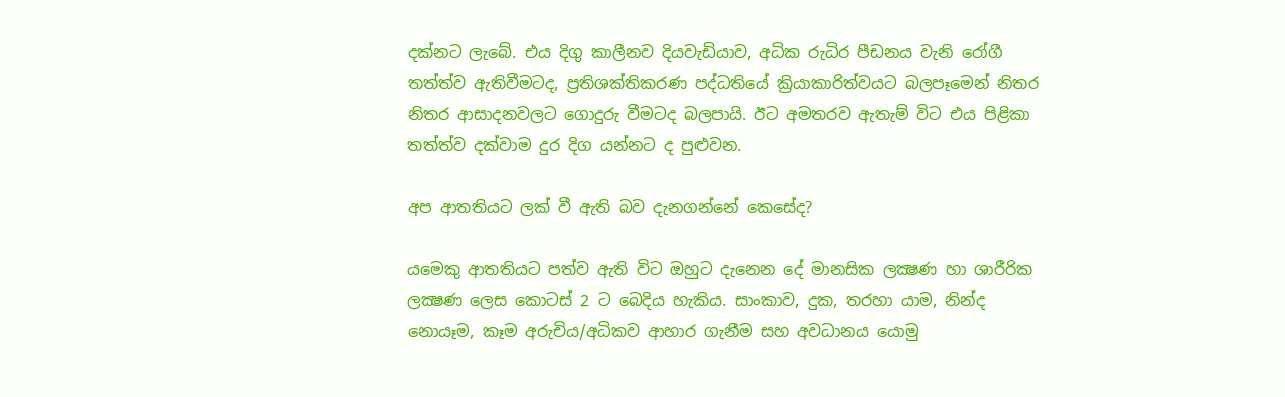දක්නට ලැබේ. එය දිගු කාලීනව දියවැඩියාව, අධික රුධිර පීඩනය වැනි රෝගී තත්ත්ව ඇතිවීමටද, ප්‍රතිශක්තිකරණ පද්ධතියේ ක්‍රියාකාරිත්වයට බලපෑමෙන් නිතර නිතර ආසාදනවලට ගොදුරු වීමටද බලපායි. ඊට අමතරව ඇතැම් විට එය පිළිකා තත්ත්ව දක්වාම දුර දිග යන්නට ද පුළුවන.

අප ආතතියට ලක් වී ඇති බව දැනගන්නේ කෙසේද?

යමෙකු ආතතියට පත්ව ඇති විට ඔහුට දැනෙන දේ මානසික ලක්‍ෂණ හා ශාරීරික ලක්‍ෂණ ලෙස කොටස් 2 ට බෙදිය හැකිය. සාංකාව, දුක, තරහා යාම, නින්ද නොයෑම, කෑම අරුචිය/අධිකව ආහාර ගැනීම සහ අවධානය යොමු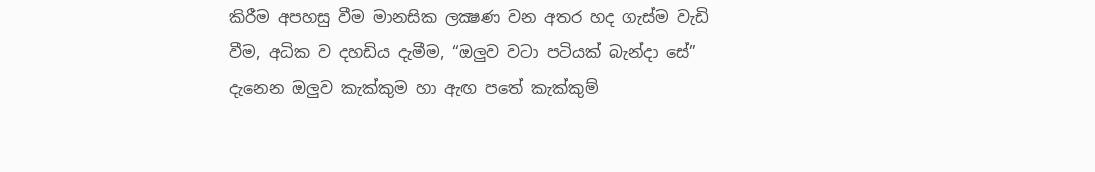කිරීම අපහසු වීම මානසික ලක්‍ෂණ වන අතර හද ගැස්ම වැඩි වීම, අධික ව දහඩිය දැමීම, “ඔලුව වටා පටියක් බැන්දා සේ” දැනෙන ඔලුව කැක්කුම හා ඇඟ පතේ කැක්කුම්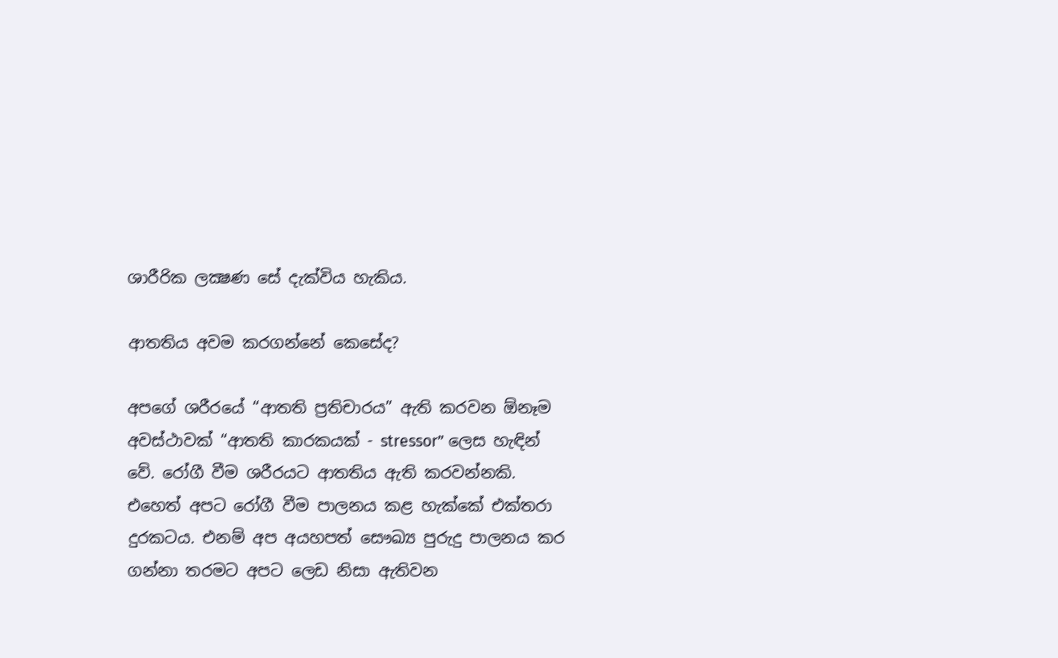ශාරීරික ලක්‍ෂණ සේ දැක්විය හැකිය.

ආතතිය අවම කරගන්නේ කෙසේද?

අපගේ ශරීරයේ “ආතති ප්‍රතිචාරය” ඇති කරවන ඕනෑම අවස්ථාවක් “ආතති කාරකයක් - stressor” ලෙස හැඳින් වේ. රෝගී වීම ශරීරයට ආතතිය ඇති කරවන්නකි. එහෙත් අපට රෝගී වීම පාලනය කළ හැක්කේ එක්තරා දුරකටය. එනම් අප අයහපත් සෞඛ්‍ය පුරුදු පාලනය කර ගන්නා තරමට අපට ලෙඩ නිසා ඇතිවන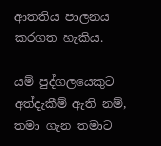ආතතිය පාලනය කරගත හැකිය.

යම් පුද්ගලයෙකුට අත්දැකීම් ඇති නම්, තමා ගැන තමාට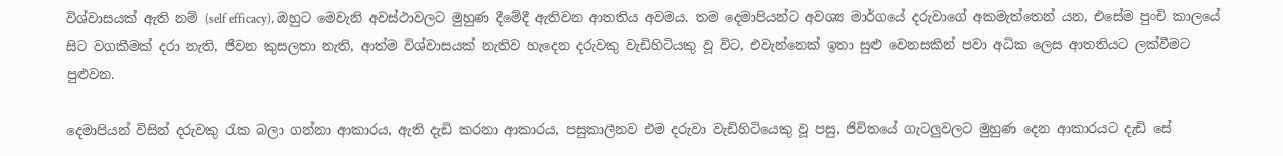විශ්වාසයක් ඇති නම් (self efficacy), ඔහුට මෙවැනි අවස්ථාවලට මුහුණ දීමේදී ඇතිවන ආතතිය අවමය. තම දෙමාපියන්ට අවශ්‍ය මාර්ගයේ දරුවාගේ අකමැත්තෙන් යන, එසේම පුංචි කාලයේ සිට වගකීමක් දරා නැති, ජීවන කුසලතා නැති, ආත්ම විශ්වාසයක් නැතිව හැදෙන දරුවකු වැඩිහිටියකු වූ විට, එවැන්නෙක් ඉතා සුළු වෙනසකින් පවා අධික ලෙස ආතතියට ලක්වීමට පුළුවන.

දෙමාපියන් විසින් දරුවකු රැක බලා ගන්නා ආකාරය, ඇති දැඩි කරනා ආකාරය, පසුකාලීනව එම දරුවා වැඩිහිටියෙකු වූ පසු, ජිවිතයේ ගැටලුවලට මුහුණ දෙන ආකාරයට දැඩි සේ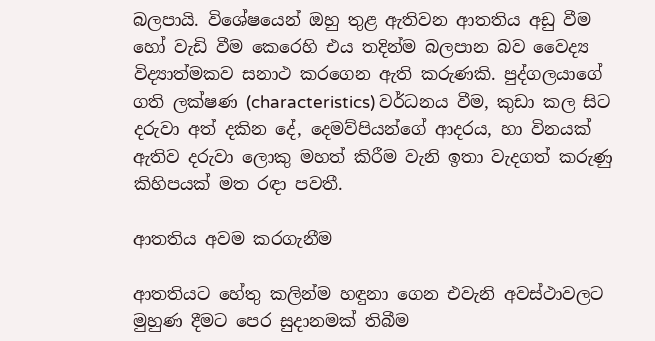බලපායි. විශේෂයෙන් ඔහු තුළ ඇතිවන ආතතිය අඩු වීම හෝ වැඩි වීම කෙරෙහි එය තදින්ම බලපාන බව වෛද්‍ය විද්‍යාත්මකව සනාථ කරගෙන ඇති කරුණකි. පුද්ගලයාගේ ගති ලක්ෂණ (characteristics) වර්ධනය වීම, කුඩා කල සිට දරුවා අත් දකින දේ, දෙමව්පියන්ගේ ආදරය, හා විනයක් ඇතිව දරුවා ලොකු මහත් කිරීම වැනි ඉතා වැදගත් කරුණු කිහිපයක් මත රඳා පවතී.

ආතතිය අවම කරගැනීම

ආතතියට හේතු කලින්ම හඳුනා ගෙන එවැනි අවස්ථාවලට මුහුණ දීමට පෙර සුදානමක් තිබීම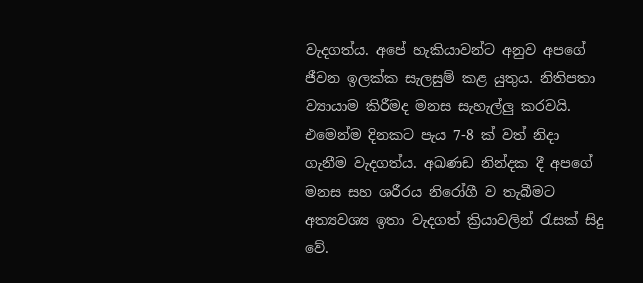වැදගත්ය. අපේ හැකියාවන්ට අනුව අපගේ ජීවන ඉලක්ක සැලසුම් කළ යුතුය. නිතිපතා ව්‍යායාම කිරීමද මනස සැහැල්ලු කරවයි. එමෙන්ම දිනකට පැය 7-8 ක් වත් නිදා ගැනීම වැදගත්ය. අඛණඩ නින්දක දී අපගේ මනස සහ ශරීරය නිරෝගී ව තැබීමට අත්‍යවශ්‍ය ඉතා වැදගත් ක්‍රියාවලින් රැසක් සිදු වේ.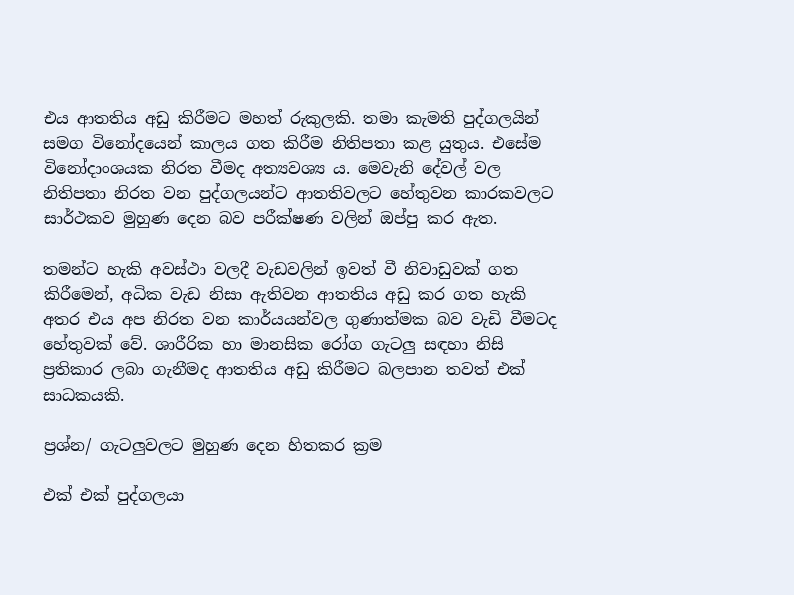එය ආතතිය අඩු කිරීමට මහත් රුකුලකි. තමා කැමති පුද්ගලයින් සමග විනෝදයෙන් කාලය ගත කිරීම නිතිපතා කළ යුතුය. එසේම විනෝදාංශයක නිරත වීමද අත්‍යවශ්‍ය ය. මෙවැනි දේවල් වල නිතිපතා නිරත වන පුද්ගලයන්ට ආතතිවලට හේතුවන කාරකවලට සාර්ථකව මුහුණ දෙන බව පරීක්ෂණ වලින් ඔප්පු කර ඇත.

තමන්ට හැකි අවස්ථා වලදී වැඩවලින් ඉවත් වී නිවාඩුවක් ගත කිරීමෙන්, අධික වැඩ නිසා ඇතිවන ආතතිය අඩු කර ගත හැකි අතර එය අප නිරත වන කාර්යයන්වල ගුණාත්මක බව වැඩි වීමටද හේතුවක් වේ. ශාරීරික හා මානසික රෝග ගැටලු සඳහා නිසි ප්‍රතිකාර ලබා ගැනීමද ආතතිය අඩු කිරීමට බලපාන තවත් එක් සාධකයකි.

ප්‍රශ්න/ ගැටලුවලට මුහුණ දෙන හිතකර ක්‍රම

එක් එක් පුද්ගලයා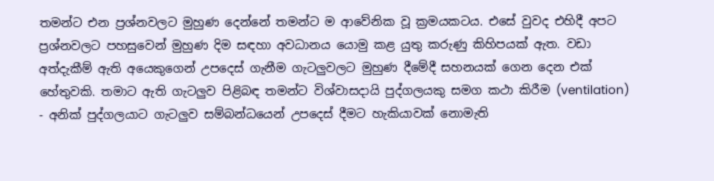තමන්ට එන ප්‍රශ්නවලට මුහුණ දෙන්නේ තමන්ට ම ආවේනික වූ ක්‍රමයකටය. එසේ වුවද එහිදී අපට ප්‍රශ්නවලට පහසුවෙන් මුහුණ දිම සඳහා අවධානය යොමු කළ යුතු කරුණු කිහිපයක් ඇත. වඩා අත්දැකීම් ඇති අයෙකුගෙන් උපදෙස් ගැනීම ගැටලුවලට මුහුණ දීමේදී සහනයක් ගෙන දෙන එක් හේතුවකි. තමාට ඇති ගැටලුව පිළිබඳ තමන්ට විශ්වාසදායි පුද්ගලයකු සමග කථා කිරීම (ventilation) - අනික් පුද්ගලයාට ගැටලුව සම්බන්ධයෙන් උපදෙස් දීමට හැකියාවක් නොමැති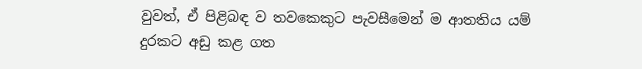වුවත්, ඒ පිළිබඳ ව තවකෙකුට පැවසීමෙන් ම ආතතිය යම් දුරකට අඩු කළ ගත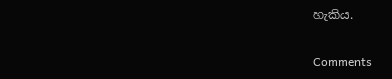හැකිය.

Comments